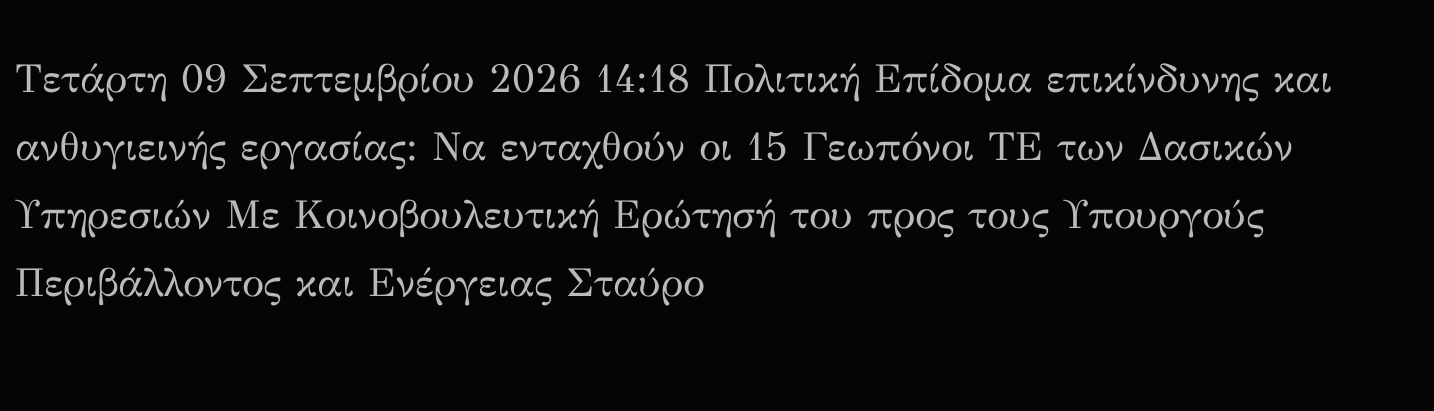Τετάρτη 09 Σεπτεμβρίου 2026 14:18 Πολιτική Επίδομα επικίνδυνης και ανθυγιεινής εργασίας: Να ενταχθούν οι 15 Γεωπόνοι ΤΕ των Δασικών Υπηρεσιών Με Κοινοβουλευτική Ερώτησή του προς τους Υπουργούς Περιβάλλοντος και Ενέργειας Σταύρο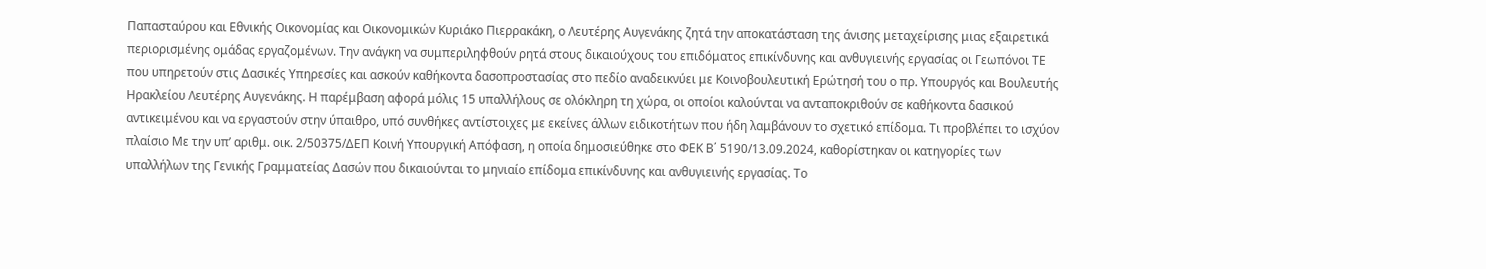Παπασταύρου και Εθνικής Οικονομίας και Οικονομικών Κυριάκο Πιερρακάκη, ο Λευτέρης Αυγενάκης ζητά την αποκατάσταση της άνισης μεταχείρισης μιας εξαιρετικά περιορισμένης ομάδας εργαζομένων. Την ανάγκη να συμπεριληφθούν ρητά στους δικαιούχους του επιδόματος επικίνδυνης και ανθυγιεινής εργασίας οι Γεωπόνοι ΤΕ που υπηρετούν στις Δασικές Υπηρεσίες και ασκούν καθήκοντα δασοπροστασίας στο πεδίο αναδεικνύει με Κοινοβουλευτική Ερώτησή του ο πρ. Υπουργός και Βουλευτής Ηρακλείου Λευτέρης Αυγενάκης. Η παρέμβαση αφορά μόλις 15 υπαλλήλους σε ολόκληρη τη χώρα, οι οποίοι καλούνται να ανταποκριθούν σε καθήκοντα δασικού αντικειμένου και να εργαστούν στην ύπαιθρο, υπό συνθήκες αντίστοιχες με εκείνες άλλων ειδικοτήτων που ήδη λαμβάνουν το σχετικό επίδομα. Τι προβλέπει το ισχύον πλαίσιο Με την υπ’ αριθμ. οικ. 2/50375/ΔΕΠ Κοινή Υπουργική Απόφαση, η οποία δημοσιεύθηκε στο ΦΕΚ Β΄ 5190/13.09.2024, καθορίστηκαν οι κατηγορίες των υπαλλήλων της Γενικής Γραμματείας Δασών που δικαιούνται το μηνιαίο επίδομα επικίνδυνης και ανθυγιεινής εργασίας. Το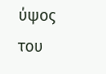ύψος του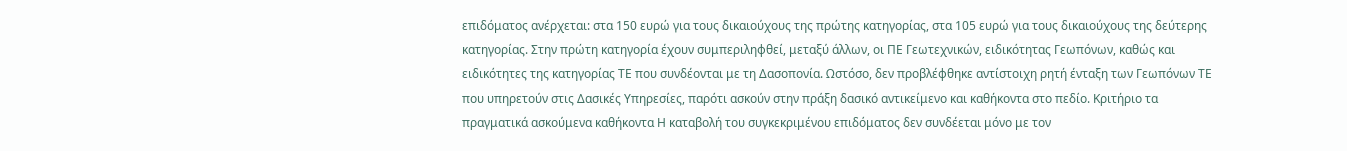επιδόματος ανέρχεται: στα 150 ευρώ για τους δικαιούχους της πρώτης κατηγορίας, στα 105 ευρώ για τους δικαιούχους της δεύτερης κατηγορίας. Στην πρώτη κατηγορία έχουν συμπεριληφθεί, μεταξύ άλλων, οι ΠΕ Γεωτεχνικών, ειδικότητας Γεωπόνων, καθώς και ειδικότητες της κατηγορίας ΤΕ που συνδέονται με τη Δασοπονία. Ωστόσο, δεν προβλέφθηκε αντίστοιχη ρητή ένταξη των Γεωπόνων ΤΕ που υπηρετούν στις Δασικές Υπηρεσίες, παρότι ασκούν στην πράξη δασικό αντικείμενο και καθήκοντα στο πεδίο. Κριτήριο τα πραγματικά ασκούμενα καθήκοντα Η καταβολή του συγκεκριμένου επιδόματος δεν συνδέεται μόνο με τον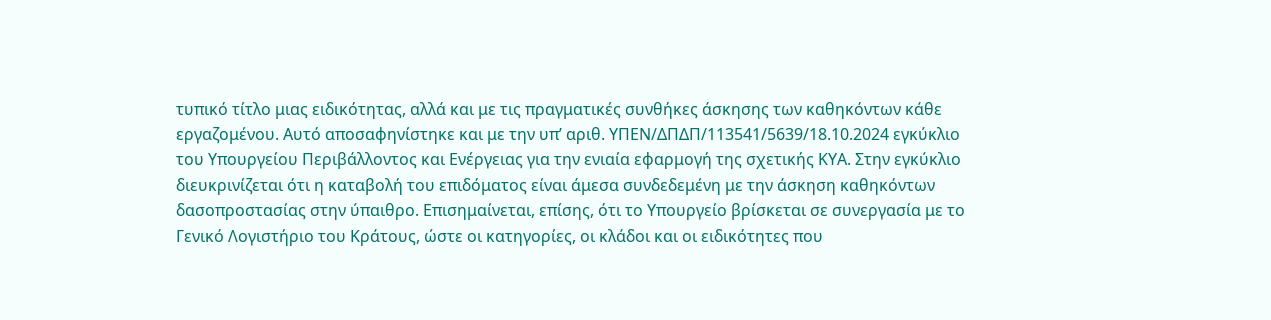τυπικό τίτλο μιας ειδικότητας, αλλά και με τις πραγματικές συνθήκες άσκησης των καθηκόντων κάθε εργαζομένου. Αυτό αποσαφηνίστηκε και με την υπ’ αριθ. ΥΠΕΝ/ΔΠΔΠ/113541/5639/18.10.2024 εγκύκλιο του Υπουργείου Περιβάλλοντος και Ενέργειας για την ενιαία εφαρμογή της σχετικής ΚΥΑ. Στην εγκύκλιο διευκρινίζεται ότι η καταβολή του επιδόματος είναι άμεσα συνδεδεμένη με την άσκηση καθηκόντων δασοπροστασίας στην ύπαιθρο. Επισημαίνεται, επίσης, ότι το Υπουργείο βρίσκεται σε συνεργασία με το Γενικό Λογιστήριο του Κράτους, ώστε οι κατηγορίες, οι κλάδοι και οι ειδικότητες που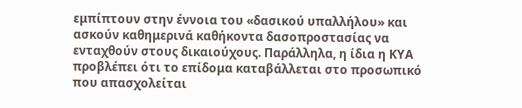εμπίπτουν στην έννοια του «δασικού υπαλλήλου» και ασκούν καθημερινά καθήκοντα δασοπροστασίας να ενταχθούν στους δικαιούχους. Παράλληλα, η ίδια η ΚΥΑ προβλέπει ότι το επίδομα καταβάλλεται στο προσωπικό που απασχολείται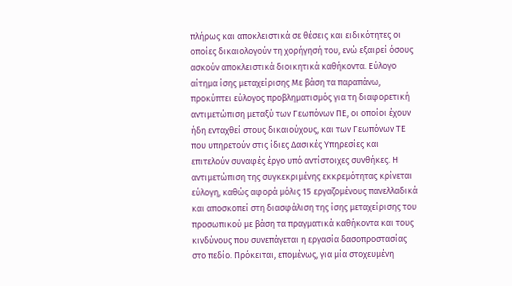πλήρως και αποκλειστικά σε θέσεις και ειδικότητες οι οποίες δικαιολογούν τη χορήγησή του, ενώ εξαιρεί όσους ασκούν αποκλειστικά διοικητικά καθήκοντα. Εύλογο αίτημα ίσης μεταχείρισης Με βάση τα παραπάνω, προκύπτει εύλογος προβληματισμός για τη διαφορετική αντιμετώπιση μεταξύ των Γεωπόνων ΠΕ, οι οποίοι έχουν ήδη ενταχθεί στους δικαιούχους, και των Γεωπόνων ΤΕ που υπηρετούν στις ίδιες Δασικές Υπηρεσίες και επιτελούν συναφές έργο υπό αντίστοιχες συνθήκες. Η αντιμετώπιση της συγκεκριμένης εκκρεμότητας κρίνεται εύλογη, καθώς αφορά μόλις 15 εργαζομένους πανελλαδικά και αποσκοπεί στη διασφάλιση της ίσης μεταχείρισης του προσωπικού με βάση τα πραγματικά καθήκοντα και τους κινδύνους που συνεπάγεται η εργασία δασοπροστασίας στο πεδίο. Πρόκειται, επομένως, για μία στοχευμένη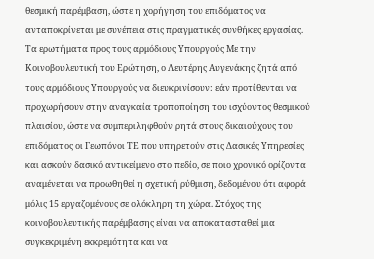θεσμική παρέμβαση, ώστε η χορήγηση του επιδόματος να ανταποκρίνεται με συνέπεια στις πραγματικές συνθήκες εργασίας. Τα ερωτήματα προς τους αρμόδιους Υπουργούς Με την Κοινοβουλευτική του Ερώτηση, ο Λευτέρης Αυγενάκης ζητά από τους αρμόδιους Υπουργούς να διευκρινίσουν: εάν προτίθενται να προχωρήσουν στην αναγκαία τροποποίηση του ισχύοντος θεσμικού πλαισίου, ώστε να συμπεριληφθούν ρητά στους δικαιούχους του επιδόματος οι Γεωπόνοι ΤΕ που υπηρετούν στις Δασικές Υπηρεσίες και ασκούν δασικό αντικείμενο στο πεδίο, σε ποιο χρονικό ορίζοντα αναμένεται να προωθηθεί η σχετική ρύθμιση, δεδομένου ότι αφορά μόλις 15 εργαζομένους σε ολόκληρη τη χώρα. Στόχος της κοινοβουλευτικής παρέμβασης είναι να αποκατασταθεί μια συγκεκριμένη εκκρεμότητα και να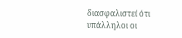διασφαλιστεί ότι υπάλληλοι οι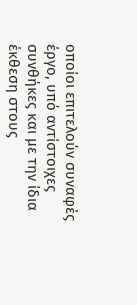οποίοι επιτελούν συναφές έργο, υπό αντίστοιχες συνθήκες και με την ίδια έκθεση στους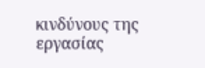κινδύνους της εργασίας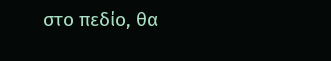στο πεδίο, θα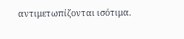αντιμετωπίζονται ισότιμα.